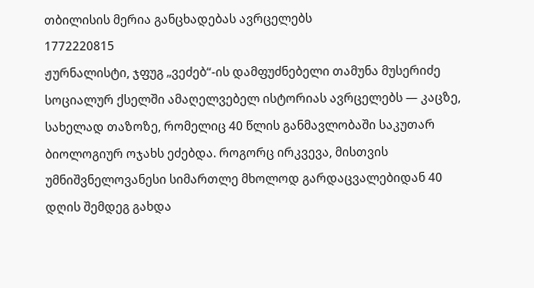თბილისის მერია განცხადებას ავრცელებს
1772220815
ჟურნალისტი, ჯფუგ „ვეძებ“-ის დამფუძნებელი თამუნა მუსერიძე სოციალურ ქსელში ამაღელვებელ ისტორიას ავრცელებს — კაცზე, სახელად თაზოზე, რომელიც 40 წლის განმავლობაში საკუთარ ბიოლოგიურ ოჯახს ეძებდა. როგორც ირკვევა, მისთვის უმნიშვნელოვანესი სიმართლე მხოლოდ გარდაცვალებიდან 40 დღის შემდეგ გახდა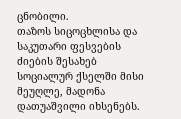ცნობილი.
თაზოს სიცოცხლისა და საკუთარი ფესვების ძიების შესახებ სოციალურ ქსელში მისი მეუღლე, მადონა დათუაშვილი იხსენებს.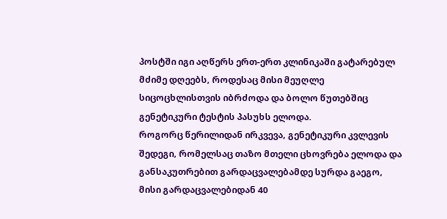პოსტში იგი აღწერს ერთ-ერთ კლინიკაში გატარებულ მძიმე დღეებს, როდესაც მისი მეუღლე სიცოცხლისთვის იბრძოდა და ბოლო წუთებშიც გენეტიკური ტესტის პასუხს ელოდა.
როგორც წერილიდან ირკვევა, გენეტიკური კვლევის შედეგი, რომელსაც თაზო მთელი ცხოვრება ელოდა და განსაკუთრებით გარდაცვალებამდე სურდა გაეგო, მისი გარდაცვალებიდან 40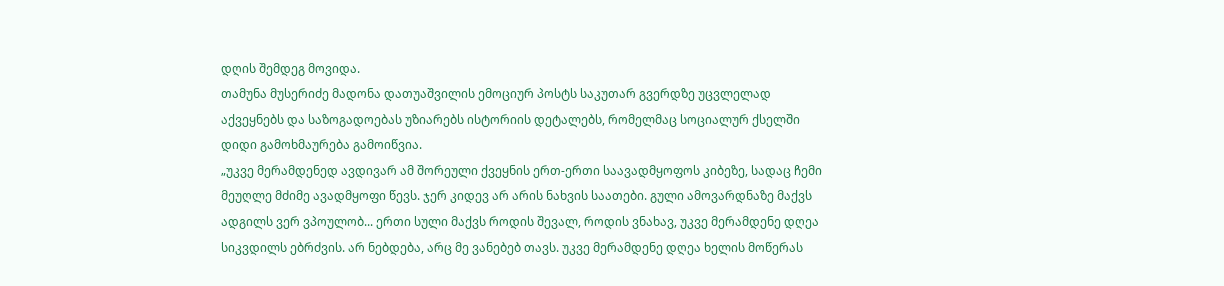დღის შემდეგ მოვიდა.
თამუნა მუსერიძე მადონა დათუაშვილის ემოციურ პოსტს საკუთარ გვერდზე უცვლელად აქვეყნებს და საზოგადოებას უზიარებს ისტორიის დეტალებს, რომელმაც სოციალურ ქსელში დიდი გამოხმაურება გამოიწვია.
„უკვე მერამდენედ ავდივარ ამ შორეული ქვეყნის ერთ-ერთი საავადმყოფოს კიბეზე, სადაც ჩემი მეუღლე მძიმე ავადმყოფი წევს. ჯერ კიდევ არ არის ნახვის საათები. გული ამოვარდნაზე მაქვს ადგილს ვერ ვპოულობ... ერთი სული მაქვს როდის შევალ, როდის ვნახავ, უკვე მერამდენე დღეა სიკვდილს ებრძვის. არ ნებდება, არც მე ვანებებ თავს. უკვე მერამდენე დღეა ხელის მოწერას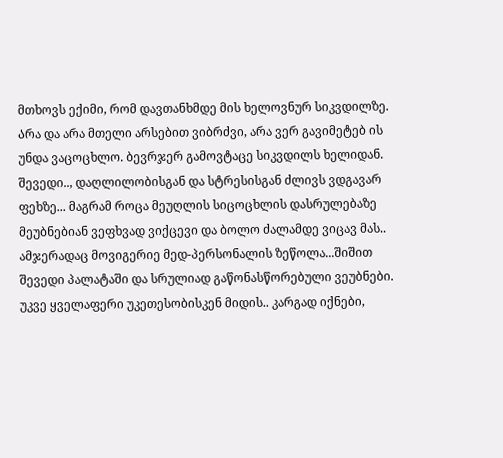მთხოვს ექიმი, რომ დავთანხმდე მის ხელოვნურ სიკვდილზე. Არა და არა მთელი არსებით ვიბრძვი, არა ვერ გავიმეტებ ის უნდა ვაცოცხლო. ბევრჯერ გამოვტაცე სიკვდილს ხელიდან. შევედი.., დაღლილობისგან და სტრესისგან ძლივს ვდგავარ ფეხზე... მაგრამ როცა მეუღლის სიცოცხლის დასრულებაზე მეუბნებიან ვეფხვად ვიქცევი და ბოლო ძალამდე ვიცავ მას.. ამჯერადაც მოვიგერიე მედ-პერსონალის ზეწოლა...შიშით შევედი პალატაში და სრულიად გაწონასწორებული ვეუბნები. უკვე ყველაფერი უკეთესობისკენ მიდის.. კარგად იქნები,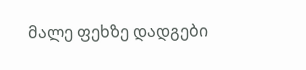მალე ფეხზე დადგები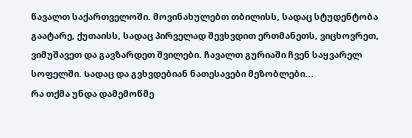წავალთ საქართველოში. მოვინახულებთ თბილისს, სადაც სტუდენტობა გაატარე, ქუთაისს, სადაც პირველად შევხვდით ერთმანეთს, ვიცხოვრეთ, ვიმუშავეთ და გავზარდეთ შვილები. ჩავალთ გურიაში ჩვენ საყვარელ სოფელში. Სადაც და გვხვდებიან ნათესავები მეზობლები...
რა თქმა უნდა დამემოწმე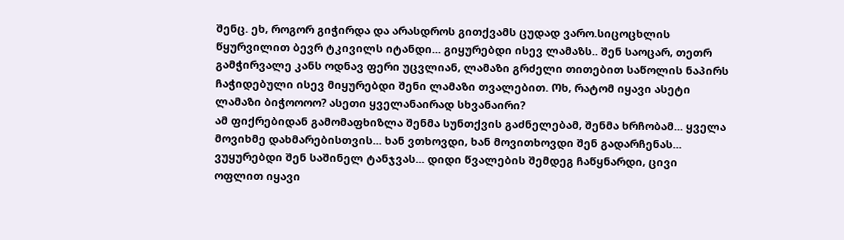შენც. ეხ, როგორ გიჭირდა და არასდროს გითქვამს ცუდად ვარო.სიცოცხლის წყურვილით ბევრ ტკივილს იტანდი... გიყურებდი ისევ ლამაზს.. შენ საოცარ, თეთრ გამჭირვალე კანს ოდნავ ფერი უცვლიან, ლამაზი გრძელი თითებით საწოლის ნაპირს ჩაჭიდებული ისევ მიყურებდი შენი ლამაზი თვალებით. Ოხ, რატომ იყავი ასეტი ლამაზი ბიჭოოოო? ასეთი ყველანაირად სხვანაირი?
ამ ფიქრებიდან გამომაფხიზლა შენმა სუნთქვის გაძნელებამ, შენმა ხრჩობამ... ყველა მოვიხმე დახმარებისთვის... ხან ვთხოვდი, ხან მოვითხოვდი შენ გადარჩენას... ვუყურებდი შენ საშინელ ტანჯვას... დიდი წვალების შემდეგ ჩაწყნარდი, ცივი ოფლით იყავი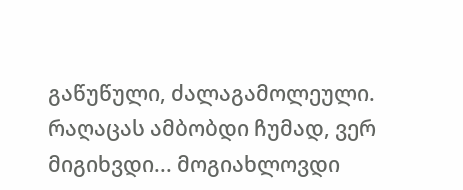გაწუწული, ძალაგამოლეული. რაღაცას ამბობდი ჩუმად, ვერ მიგიხვდი... მოგიახლოვდი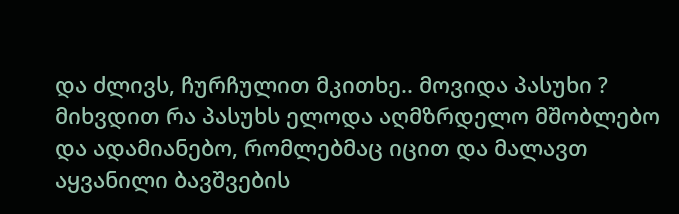და ძლივს, ჩურჩულით მკითხე.. მოვიდა პასუხი ? მიხვდით რა პასუხს ელოდა აღმზრდელო მშობლებო და ადამიანებო, რომლებმაც იცით და მალავთ აყვანილი ბავშვების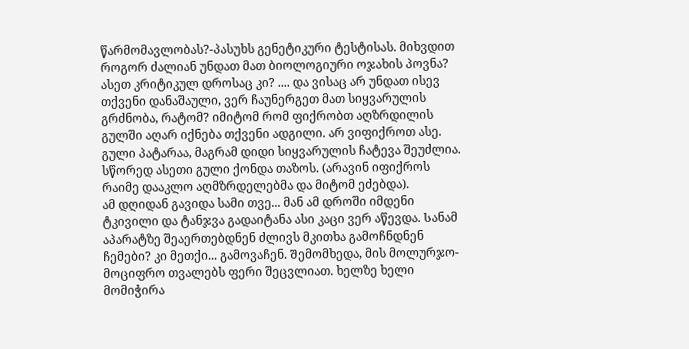წარმომავლობას?-პასუხს გენეტიკური ტესტისას. მიხვდით როგორ ძალიან უნდათ მათ ბიოლოგიური ოჯახის პოვნა? ასეთ კრიტიკულ დროსაც კი? .... და ვისაც არ უნდათ ისევ თქვენი დანაშაული, ვერ ჩაუნერგეთ მათ სიყვარულის გრძნობა, რატომ? იმიტომ რომ ფიქრობთ აღზრდილის გულში აღარ იქნება თქვენი ადგილი. არ ვიფიქროთ ასე. გული პატარაა, მაგრამ დიდი სიყვარულის ჩატევა შეუძლია. სწორედ ასეთი გული ქონდა თაზოს. (არავინ იფიქროს რაიმე დააკლო აღმზრდელებმა და მიტომ ეძებდა).
ამ დღიდან გავიდა სამი თვე... მან ამ დროში იმდენი ტკივილი და ტანჯვა გადაიტანა ასი კაცი ვერ აწევდა. Სანამ აპარატზე შეაერთებდნენ ძლივს მკითხა გამოჩნდნენ ჩემები? კი მეთქი... გამოვაჩენ. Შემომხედა, მის მოლურჯო-მოციფრო თვალებს ფერი შეცვლიათ. ხელზე ხელი მომიჭირა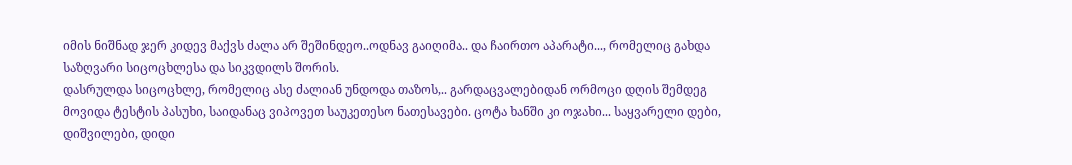იმის ნიშნად ჯერ კიდევ მაქვს ძალა არ შეშინდეო..ოდნავ გაიღიმა.. და ჩაირთო აპარატი..., რომელიც გახდა საზღვარი სიცოცხლესა და სიკვდილს შორის.
დასრულდა სიცოცხლე, რომელიც ასე ძალიან უნდოდა თაზოს,.. გარდაცვალებიდან ორმოცი დღის შემდეგ მოვიდა ტესტის პასუხი, საიდანაც ვიპოვეთ საუკეთესო ნათესავები. ცოტა ხანში კი ოჯახი... საყვარელი დები, დიშვილები, დიდი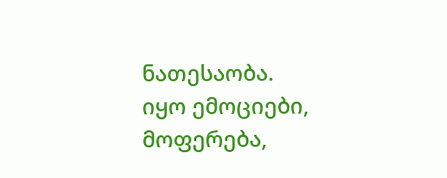ნათესაობა.
იყო ემოციები, მოფერება,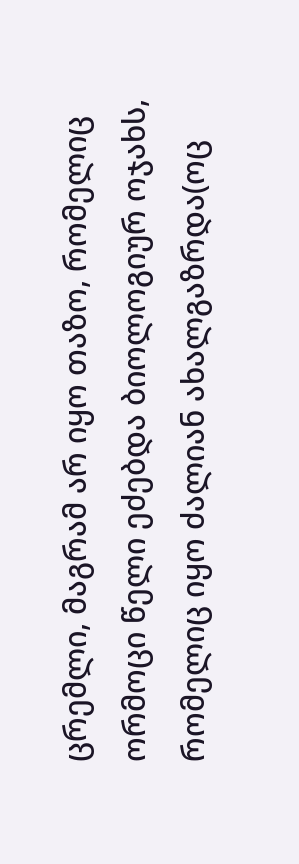ცრემლი, მაგრამ არ იყო თაზო, რომელიც ორმოცი წელი ეძებდა ბიოლოგიურ ოჯახს, რომელიც იყო ძალიან ახალგაზრდა(ოც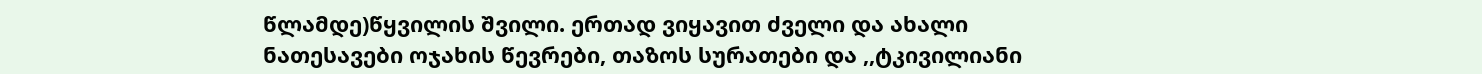წლამდე)წყვილის შვილი. ერთად ვიყავით ძველი და ახალი ნათესავები ოჯახის წევრები, თაზოს სურათები და ,,ტკივილიანი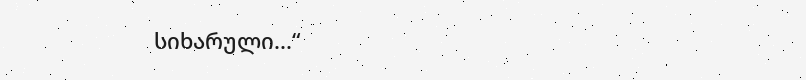სიხარული...“